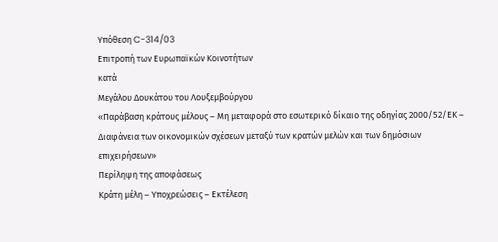Υπόθεση C-314/03
Επιτροπή των Ευρωπαϊκών Κοινοτήτων
κατά
Μεγάλου Δουκάτου του Λουξεμβούργου
«Παράβαση κράτους μέλους – Μη μεταφορά στο εσωτερικό δίκαιο της οδηγίας 2000/52/ΕΚ – Διαφάνεια των οικονομικών σχέσεων μεταξύ των κρατών μελών και των δημόσιων επιχειρήσεων»
Περίληψη της αποφάσεως
Κράτη μέλη – Υποχρεώσεις – Εκτέλεση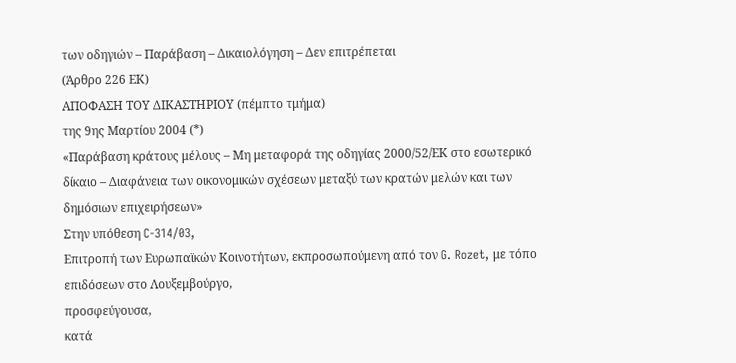των οδηγιών – Παράβαση – Δικαιολόγηση – Δεν επιτρέπεται
(Άρθρο 226 ΕΚ)
ΑΠΟΦΑΣΗ ΤΟΥ ΔΙΚΑΣΤΗΡΙΟΥ (πέμπτο τμήμα)
της 9ης Μαρτίου 2004 (*)
«Παράβαση κράτους μέλους – Μη μεταφορά της οδηγίας 2000/52/ΕΚ στο εσωτερικό δίκαιο – Διαφάνεια των οικονομικών σχέσεων μεταξύ των κρατών μελών και των δημόσιων επιχειρήσεων»
Στην υπόθεση C-314/03,
Επιτροπή των Ευρωπαϊκών Κοινοτήτων, εκπροσωπούμενη από τον G. Rozet, με τόπο επιδόσεων στο Λουξεμβούργο,
προσφεύγουσα,
κατά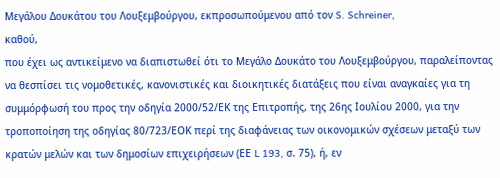Μεγάλου Δουκάτου του Λουξεμβούργου, εκπροσωπούμενου από τον S. Schreiner,
καθού,
που έχει ως αντικείμενο να διαπιστωθεί ότι το Μεγάλο Δουκάτο του Λουξεμβούργου, παραλείποντας να θεσπίσει τις νομοθετικές, κανονιστικές και διοικητικές διατάξεις που είναι αναγκαίες για τη συμμόρφωσή του προς την οδηγία 2000/52/ΕΚ της Επιτροπής, της 26ης Ιουλίου 2000, για την τροποποίηση της οδηγίας 80/723/ΕΟΚ περί της διαφάνειας των οικονομικών σχέσεων μεταξύ των κρατών μελών και των δημοσίων επιχειρήσεων (ΕΕ L 193, σ. 75), ή, εν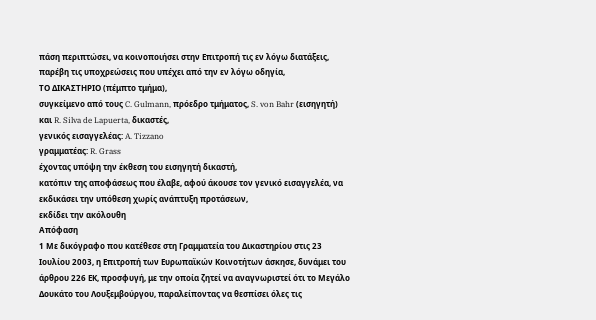πάση περιπτώσει, να κοινοποιήσει στην Επιτροπή τις εν λόγω διατάξεις, παρέβη τις υποχρεώσεις που υπέχει από την εν λόγω οδηγία,
ΤΟ ΔΙΚΑΣΤΗΡΙΟ (πέμπτο τμήμα),
συγκείμενο από τους C. Gulmann, πρόεδρο τμήματος, S. von Bahr (εισηγητή) και R. Silva de Lapuerta, δικαστές,
γενικός εισαγγελέας: A. Tizzano
γραμματέας: R. Grass
έχοντας υπόψη την έκθεση του εισηγητή δικαστή,
κατόπιν της αποφάσεως που έλαβε, αφού άκουσε τον γενικό εισαγγελέα, να εκδικάσει την υπόθεση χωρίς ανάπτυξη προτάσεων,
εκδίδει την ακόλουθη
Απόφαση
1 Με δικόγραφο που κατέθεσε στη Γραμματεία του Δικαστηρίου στις 23 Ιουλίου 2003, η Επιτροπή των Ευρωπαϊκών Κοινοτήτων άσκησε, δυνάμει του άρθρου 226 ΕΚ, προσφυγή, με την οποία ζητεί να αναγνωριστεί ότι το Μεγάλο Δουκάτο του Λουξεμβούργου, παραλείποντας να θεσπίσει όλες τις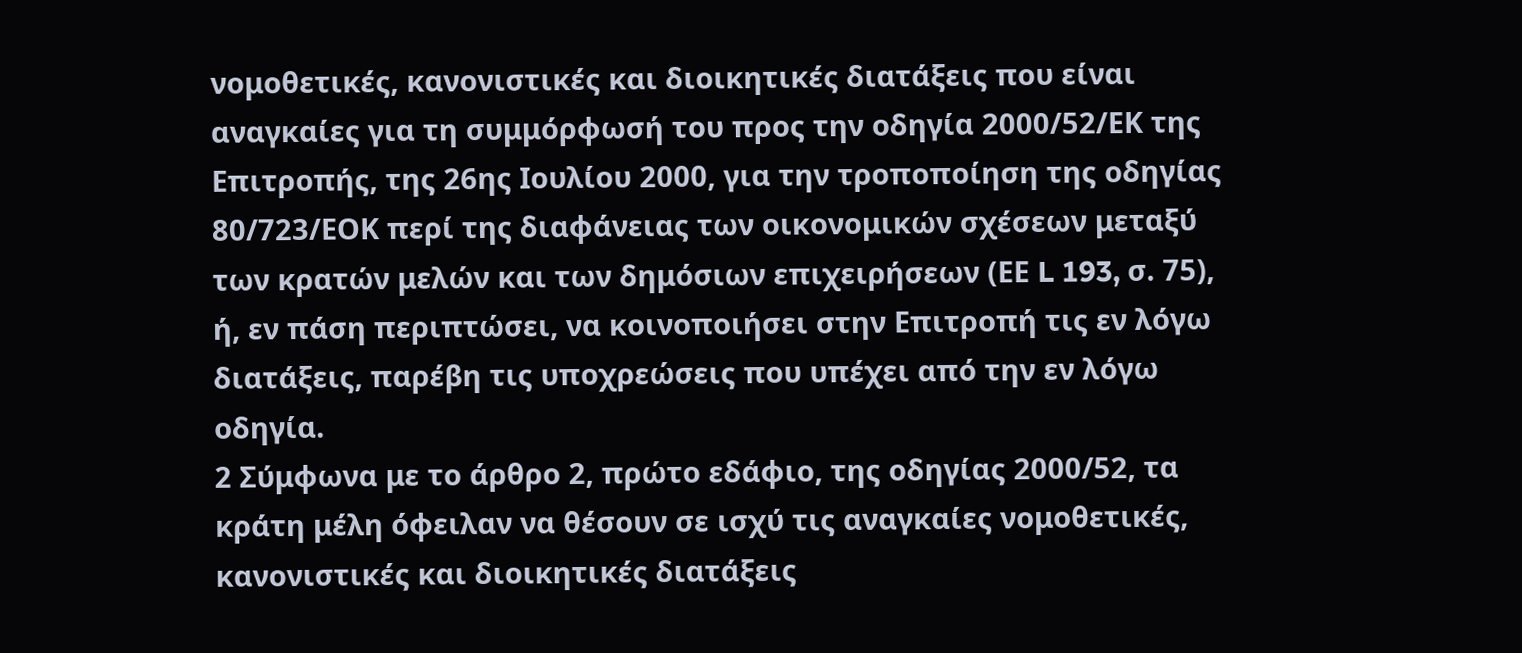νομοθετικές, κανονιστικές και διοικητικές διατάξεις που είναι αναγκαίες για τη συμμόρφωσή του προς την οδηγία 2000/52/ΕΚ της Επιτροπής, της 26ης Ιουλίου 2000, για την τροποποίηση της οδηγίας 80/723/ΕΟΚ περί της διαφάνειας των οικονομικών σχέσεων μεταξύ των κρατών μελών και των δημόσιων επιχειρήσεων (ΕΕ L 193, σ. 75), ή, εν πάση περιπτώσει, να κοινοποιήσει στην Επιτροπή τις εν λόγω διατάξεις, παρέβη τις υποχρεώσεις που υπέχει από την εν λόγω οδηγία.
2 Σύμφωνα με το άρθρο 2, πρώτο εδάφιο, της οδηγίας 2000/52, τα κράτη μέλη όφειλαν να θέσουν σε ισχύ τις αναγκαίες νομοθετικές, κανονιστικές και διοικητικές διατάξεις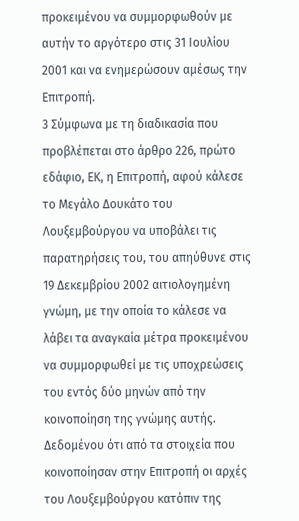προκειμένου να συμμορφωθούν με αυτήν το αργότερο στις 31 Ιουλίου 2001 και να ενημερώσουν αμέσως την Επιτροπή.
3 Σύμφωνα με τη διαδικασία που προβλέπεται στο άρθρο 226, πρώτο εδάφιο, ΕΚ, η Επιτροπή, αφού κάλεσε το Μεγάλο Δουκάτο του Λουξεμβούργου να υποβάλει τις παρατηρήσεις του, του απηύθυνε στις 19 Δεκεμβρίου 2002 αιτιολογημένη γνώμη, με την οποία το κάλεσε να λάβει τα αναγκαία μέτρα προκειμένου να συμμορφωθεί με τις υποχρεώσεις του εντός δύο μηνών από την κοινοποίηση της γνώμης αυτής. Δεδομένου ότι από τα στοιχεία που κοινοποίησαν στην Επιτροπή οι αρχές του Λουξεμβούργου κατόπιν της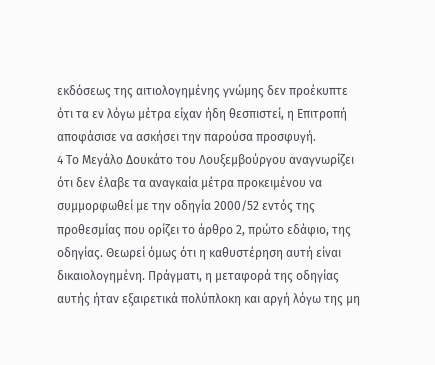εκδόσεως της αιτιολογημένης γνώμης δεν προέκυπτε ότι τα εν λόγω μέτρα είχαν ήδη θεσπιστεί, η Επιτροπή αποφάσισε να ασκήσει την παρούσα προσφυγή.
4 Το Μεγάλο Δουκάτο του Λουξεμβούργου αναγνωρίζει ότι δεν έλαβε τα αναγκαία μέτρα προκειμένου να συμμορφωθεί με την οδηγία 2000/52 εντός της προθεσμίας που ορίζει το άρθρο 2, πρώτο εδάφιο, της οδηγίας. Θεωρεί όμως ότι η καθυστέρηση αυτή είναι δικαιολογημένη. Πράγματι, η μεταφορά της οδηγίας αυτής ήταν εξαιρετικά πολύπλοκη και αργή λόγω της μη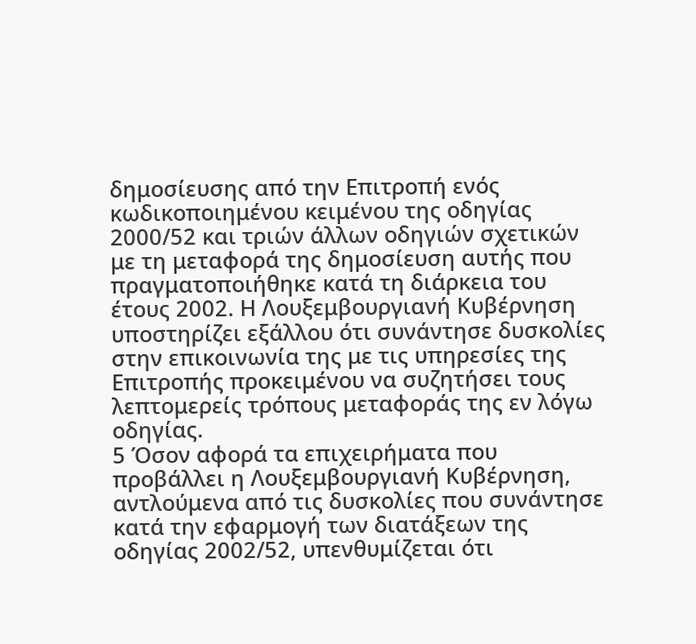δημοσίευσης από την Επιτροπή ενός κωδικοποιημένου κειμένου της οδηγίας 2000/52 και τριών άλλων οδηγιών σχετικών με τη μεταφορά της δημοσίευση αυτής που πραγματοποιήθηκε κατά τη διάρκεια του έτους 2002. Η Λουξεμβουργιανή Κυβέρνηση υποστηρίζει εξάλλου ότι συνάντησε δυσκολίες στην επικοινωνία της με τις υπηρεσίες της Επιτροπής προκειμένου να συζητήσει τους λεπτομερείς τρόπους μεταφοράς της εν λόγω οδηγίας.
5 Όσον αφορά τα επιχειρήματα που προβάλλει η Λουξεμβουργιανή Κυβέρνηση, αντλούμενα από τις δυσκολίες που συνάντησε κατά την εφαρμογή των διατάξεων της οδηγίας 2002/52, υπενθυμίζεται ότι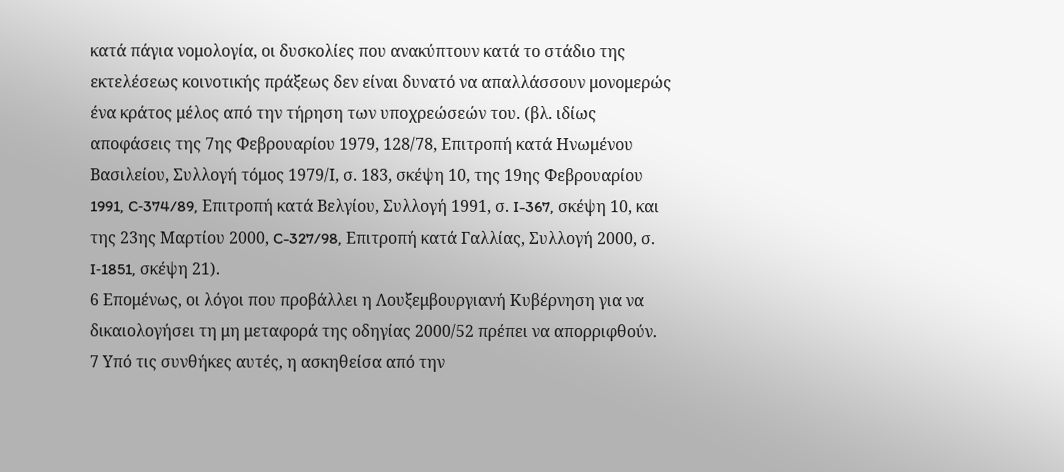κατά πάγια νομολογία, οι δυσκολίες που ανακύπτουν κατά το στάδιο της εκτελέσεως κοινοτικής πράξεως δεν είναι δυνατό να απαλλάσσουν μονομερώς ένα κράτος μέλος από την τήρηση των υποχρεώσεών του. (βλ. ιδίως αποφάσεις της 7ης Φεβρουαρίου 1979, 128/78, Επιτροπή κατά Ηνωμένου Βασιλείου, Συλλογή τόμος 1979/Ι, σ. 183, σκέψη 10, της 19ης Φεβρουαρίου 1991, C‑374/89, Επιτροπή κατά Βελγίου, Συλλογή 1991, σ. I-367, σκέψη 10, και της 23ης Μαρτίου 2000, C-327/98, Επιτροπή κατά Γαλλίας, Συλλογή 2000, σ. I‑1851, σκέψη 21).
6 Επομένως, οι λόγοι που προβάλλει η Λουξεμβουργιανή Κυβέρνηση για να δικαιολογήσει τη μη μεταφορά της οδηγίας 2000/52 πρέπει να απορριφθούν.
7 Υπό τις συνθήκες αυτές, η ασκηθείσα από την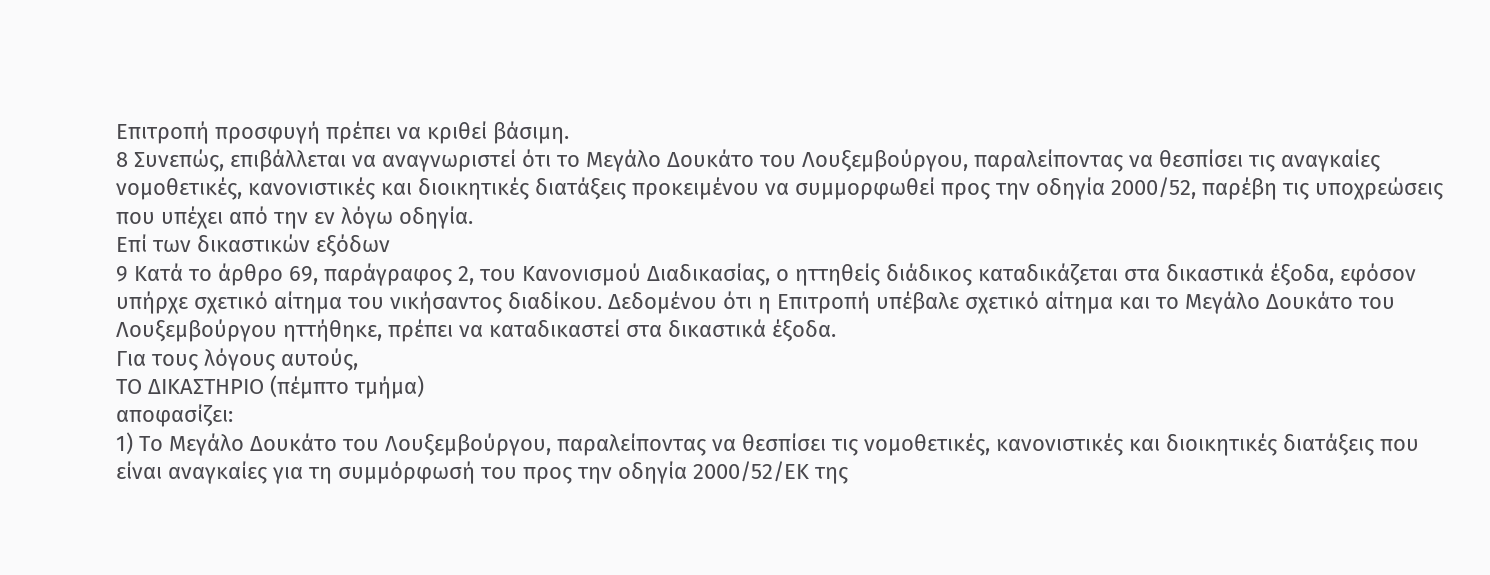Επιτροπή προσφυγή πρέπει να κριθεί βάσιμη.
8 Συνεπώς, επιβάλλεται να αναγνωριστεί ότι το Μεγάλο Δουκάτο του Λουξεμβούργου, παραλείποντας να θεσπίσει τις αναγκαίες νομοθετικές, κανονιστικές και διοικητικές διατάξεις προκειμένου να συμμορφωθεί προς την οδηγία 2000/52, παρέβη τις υποχρεώσεις που υπέχει από την εν λόγω οδηγία.
Επί των δικαστικών εξόδων
9 Κατά το άρθρο 69, παράγραφος 2, του Κανονισμού Διαδικασίας, ο ηττηθείς διάδικος καταδικάζεται στα δικαστικά έξοδα, εφόσον υπήρχε σχετικό αίτημα του νικήσαντος διαδίκου. Δεδομένου ότι η Επιτροπή υπέβαλε σχετικό αίτημα και το Μεγάλο Δουκάτο του Λουξεμβούργου ηττήθηκε, πρέπει να καταδικαστεί στα δικαστικά έξοδα.
Για τους λόγους αυτούς,
ΤΟ ΔΙΚΑΣΤΗΡΙΟ (πέμπτο τμήμα)
αποφασίζει:
1) Το Μεγάλο Δουκάτο του Λουξεμβούργου, παραλείποντας να θεσπίσει τις νομοθετικές, κανονιστικές και διοικητικές διατάξεις που είναι αναγκαίες για τη συμμόρφωσή του προς την οδηγία 2000/52/ΕΚ της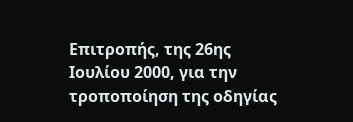Επιτροπής, της 26ης Ιουλίου 2000, για την τροποποίηση της οδηγίας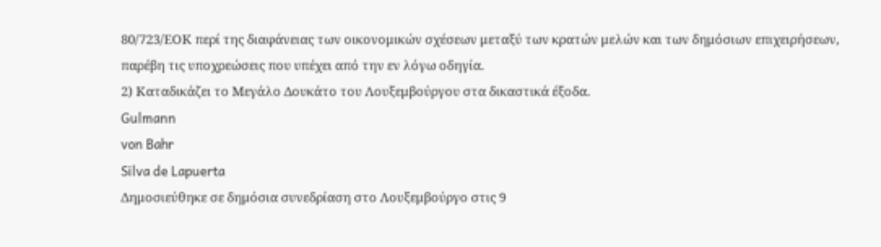80/723/ΕΟΚ περί της διαφάνειας των οικονομικών σχέσεων μεταξύ των κρατών μελών και των δημόσιων επιχειρήσεων, παρέβη τις υποχρεώσεις που υπέχει από την εν λόγω οδηγία.
2) Καταδικάζει το Μεγάλο Δουκάτο του Λουξεμβούργου στα δικαστικά έξοδα.
Gulmann
von Bahr
Silva de Lapuerta
Δημοσιεύθηκε σε δημόσια συνεδρίαση στο Λουξεμβούργο στις 9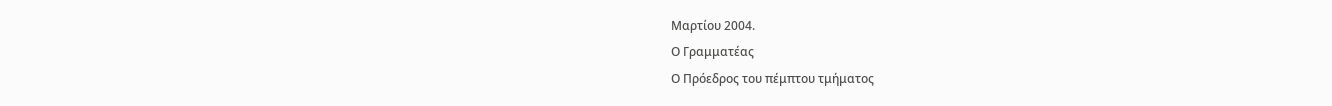Μαρτίου 2004.
Ο Γραμματέας
Ο Πρόεδρος του πέμπτου τμήματος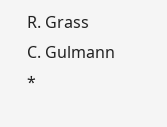R. Grass
C. Gulmann
*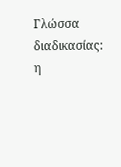Γλώσσα διαδικασίας: η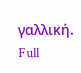γαλλική.
Full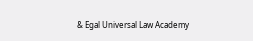& Egal Universal Law Academy